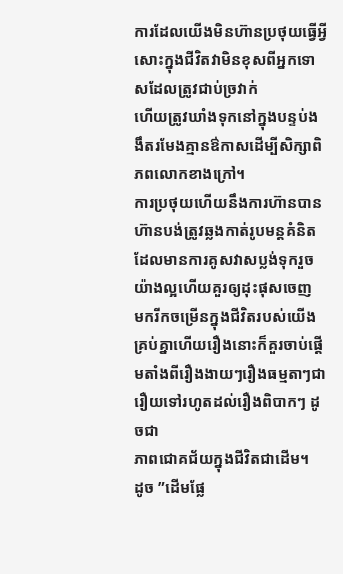ការដែលយើងមិនហ៊ានប្រថុយធ្វើអ្វីសោះក្នុងជីវិតវាមិនខុសពីអ្នកទោសដែលត្រូវជាប់ច្រវាក់
ហើយត្រូវឃាំងទុកនៅក្នុងបន្ទប់ងងឹតរមែងគ្មានឳកាសដើម្បីសិក្សាពិភពលោកខាងក្រៅ។
ការប្រថុយហើយនឹងការហ៊ានបានហ៊ានបង់ត្រូវឆ្លងកាត់រូបមន្តគំនិតដែលមានការគូសវាសប្លង់ទុករួចយ៉ាងល្អហើយគួរឲ្យដុះផុសចេញ
មករីកចម្រើនក្នុងជីវិតរបស់យើងគ្រប់គ្នាហើយរឿងនោះក៏គួរចាប់ផ្តើមតាំងពីរឿងងាយៗរឿងធម្មតាៗជារឿយទៅរហូតដល់រឿងពិបាកៗ ដូចជា
ភាពជោគជ័យក្នុងជីវិតជាដើម។
ដូច ”ដើមផ្លែ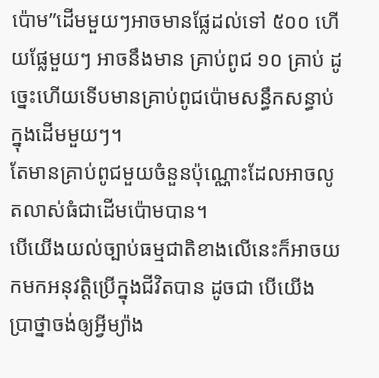ប៉ោម”ដើមមួយៗអាចមានផ្លែដល់ទៅ ៥០០ ហើយផ្លែមួយៗ អាចនឹងមាន គ្រាប់ពូជ ១០ គ្រាប់ ដូច្នេះហើយទើបមានគ្រាប់ពូជប៉ោមសន្ធឹកសន្ធាប់ក្នុងដើមមួយៗ។
តែមានគ្រាប់ពូជមួយចំនួនប៉ុណ្ណោះដែលអាចលូតលាស់ធំជាដើមប៉ោមបាន។
បើយើងយល់ច្បាប់ធម្មជាតិខាងលើនេះក៏អាចយកមកអនុវត្តិប្រើក្នុងជីវិតបាន ដូចជា បើយើង ប្រាថ្នាចង់ឲ្យអ្វីម្យ៉ាង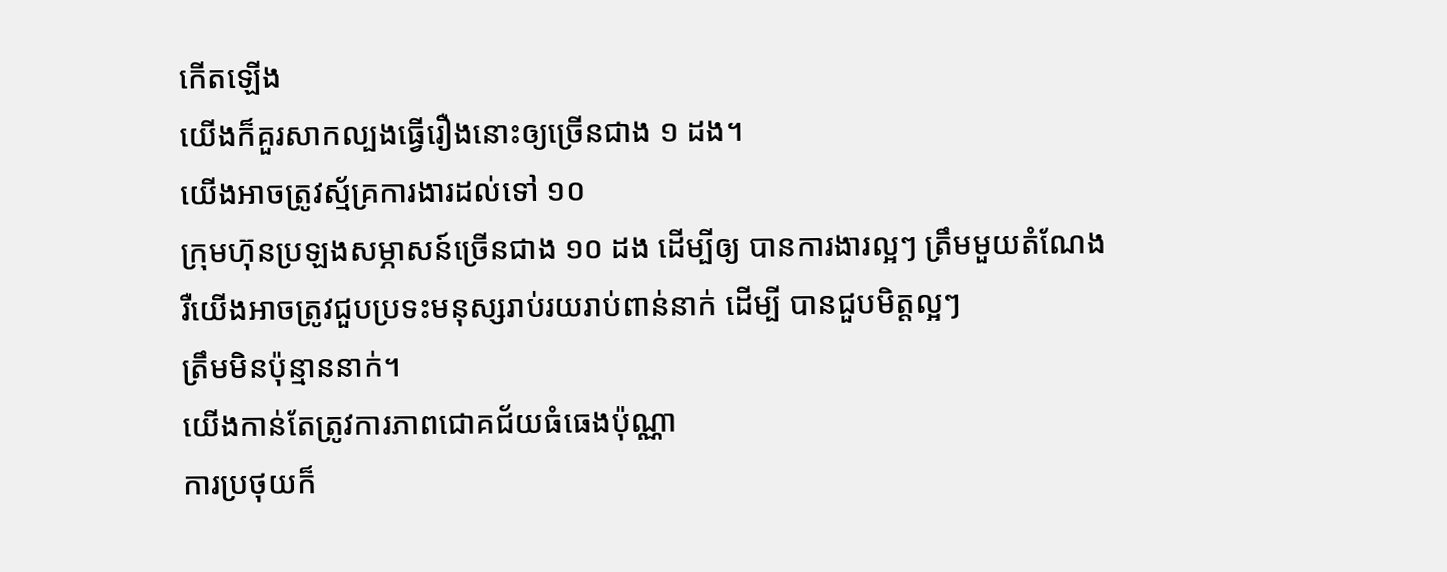កើតឡើង
យើងក៏គួរសាកល្បងធ្វើរឿងនោះឲ្យច្រើនជាង ១ ដង។
យើងអាចត្រូវស្ម័គ្រការងារដល់ទៅ ១០
ក្រុមហ៊ុនប្រឡងសម្ភាសន៍ច្រើនជាង ១០ ដង ដើម្បីឲ្យ បានការងារល្អៗ ត្រឹមមួយតំណែង
រឺយើងអាចត្រូវជួបប្រទះមនុស្សរាប់រយរាប់ពាន់នាក់ ដើម្បី បានជួបមិត្តល្អៗ
ត្រឹមមិនប៉ុន្មាននាក់។
យើងកាន់តែត្រូវការភាពជោគជ័យធំធេងប៉ុណ្ណា
ការប្រថុយក៏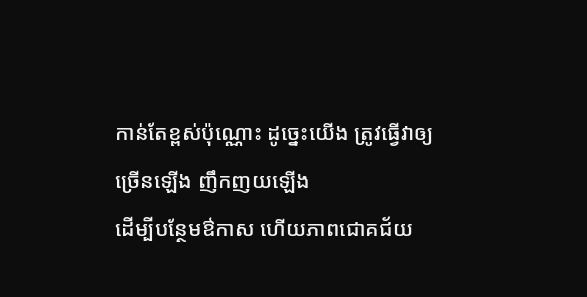កាន់តែខ្ពស់ប៉ុណ្ណោះ ដូច្នេះយើង ត្រូវធ្វើវាឲ្យច្រើនឡើង ញឹកញយឡើង
ដើម្បីបន្ថែមឳកាស ហើយភាពជោគជ័យ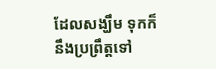ដែលសង្ឃឹម ទុកក៏នឹងប្រព្រឹត្តទៅ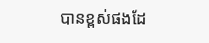បានខ្ពស់ផងដែ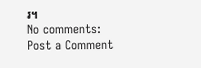រ។
No comments:
Post a Comment